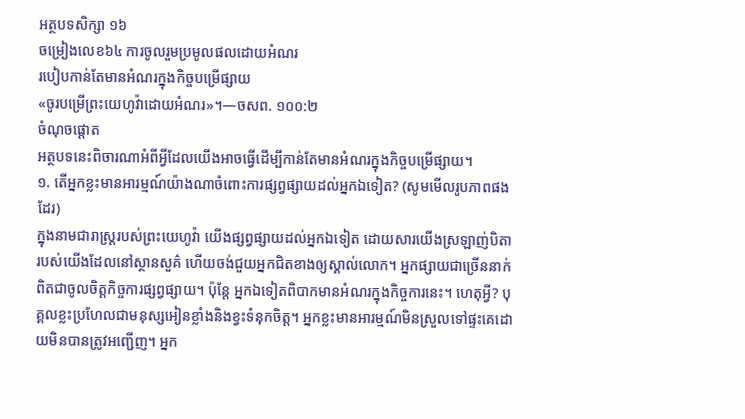អត្ថបទសិក្សា ១៦
ចម្រៀងលេខ៦៤ ការចូលរួមប្រមូលផលដោយអំណរ
របៀបកាន់តែមានអំណរក្នុងកិច្ចបម្រើផ្សាយ
«ចូរបម្រើព្រះយេហូវ៉ាដោយអំណរ»។—ចសព. ១០០:២
ចំណុចផ្ដោត
អត្ថបទនេះពិចារណាអំពីអ្វីដែលយើងអាចធ្វើដើម្បីកាន់តែមានអំណរក្នុងកិច្ចបម្រើផ្សាយ។
១. តើអ្នកខ្លះមានអារម្មណ៍យ៉ាងណាចំពោះការផ្សព្វផ្សាយដល់អ្នកឯទៀត? (សូមមើលរូបភាពផងដែរ)
ក្នុងនាមជារាស្ត្ររបស់ព្រះយេហូវ៉ា យើងផ្សព្វផ្សាយដល់អ្នកឯទៀត ដោយសារយើងស្រឡាញ់បិតារបស់យើងដែលនៅស្ថានសួគ៌ ហើយចង់ជួយអ្នកជិតខាងឲ្យស្គាល់លោក។ អ្នកផ្សាយជាច្រើននាក់ពិតជាចូលចិត្តកិច្ចការផ្សព្វផ្សាយ។ ប៉ុន្តែ អ្នកឯទៀតពិបាកមានអំណរក្នុងកិច្ចការនេះ។ ហេតុអ្វី? បុគ្គលខ្លះប្រហែលជាមនុស្សអៀនខ្លាំងនិងខ្វះទំនុកចិត្ត។ អ្នកខ្លះមានអារម្មណ៍មិនស្រួលទៅផ្ទះគេដោយមិនបានត្រូវអញ្ជើញ។ អ្នក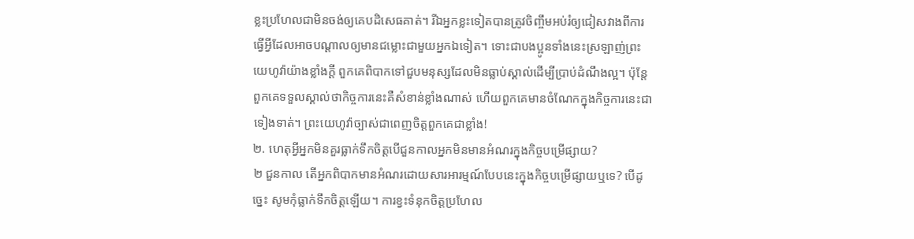ខ្លះប្រហែលជាមិនចង់ឲ្យគេបដិសេធគាត់។ រីឯអ្នកខ្លះទៀតបានត្រូវចិញ្ចឹមអប់រំឲ្យជៀសវាងពីការធ្វើអ្វីដែលអាចបណ្ដាលឲ្យមានជម្លោះជាមួយអ្នកឯទៀត។ ទោះជាបងប្អូនទាំងនេះស្រឡាញ់ព្រះយេហូវ៉ាយ៉ាងខ្លាំងក្ដី ពួកគេពិបាកទៅជួបមនុស្សដែលមិនធ្លាប់ស្គាល់ដើម្បីប្រាប់ដំណឹងល្អ។ ប៉ុន្តែ ពួកគេទទួលស្គាល់ថាកិច្ចការនេះគឺសំខាន់ខ្លាំងណាស់ ហើយពួកគេមានចំណែកក្នុងកិច្ចការនេះជាទៀងទាត់។ ព្រះយេហូវ៉ាច្បាស់ជាពេញចិត្តពួកគេជាខ្លាំង!
២. ហេតុអ្វីអ្នកមិនគួរធ្លាក់ទឹកចិត្តបើជួនកាលអ្នកមិនមានអំណរក្នុងកិច្ចបម្រើផ្សាយ?
២ ជួនកាល តើអ្នកពិបាកមានអំណរដោយសារអារម្មណ៍បែបនេះក្នុងកិច្ចបម្រើផ្សាយឬទេ? បើដូច្នេះ សូមកុំធ្លាក់ទឹកចិត្តឡើយ។ ការខ្វះទំនុកចិត្តប្រហែល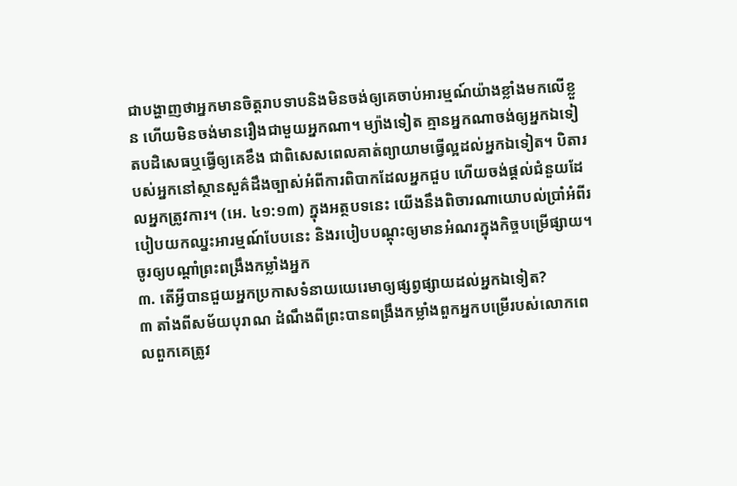ជាបង្ហាញថាអ្នកមានចិត្តរាបទាបនិងមិនចង់ឲ្យគេចាប់អារម្មណ៍យ៉ាងខ្លាំងមកលើខ្លួន ហើយមិនចង់មានរឿងជាមួយអ្នកណា។ ម្យ៉ាងទៀត គ្មានអ្នកណាចង់ឲ្យអ្នកឯទៀតបដិសេធឬធ្វើឲ្យគេខឹង ជាពិសេសពេលគាត់ព្យាយាមធ្វើល្អដល់អ្នកឯទៀត។ បិតារបស់អ្នកនៅស្ថានសួគ៌ដឹងច្បាស់អំពីការពិបាកដែលអ្នកជួប ហើយចង់ផ្ដល់ជំនួយដែលអ្នកត្រូវការ។ (អេ. ៤១:១៣) ក្នុងអត្ថបទនេះ យើងនឹងពិចារណាយោបល់ប្រាំអំពីរបៀបយកឈ្នះអារម្មណ៍បែបនេះ និងរបៀបបណ្ដុះឲ្យមានអំណរក្នុងកិច្ចបម្រើផ្សាយ។
ចូរឲ្យបណ្ដាំព្រះពង្រឹងកម្លាំងអ្នក
៣. តើអ្វីបានជួយអ្នកប្រកាសទំនាយយេរេមាឲ្យផ្សព្វផ្សាយដល់អ្នកឯទៀត?
៣ តាំងពីសម័យបុរាណ ដំណឹងពីព្រះបានពង្រឹងកម្លាំងពួកអ្នកបម្រើរបស់លោកពេលពួកគេត្រូវ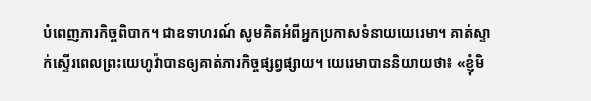បំពេញភារកិច្ចពិបាក។ ជាឧទាហរណ៍ សូមគិតអំពីអ្នកប្រកាសទំនាយយេរេមា។ គាត់ស្ទាក់ស្ទើរពេលព្រះយេហូវ៉ាបានឲ្យគាត់ភារកិច្ចផ្សព្វផ្សាយ។ យេរេមាបាននិយាយថា៖ «ខ្ញុំមិ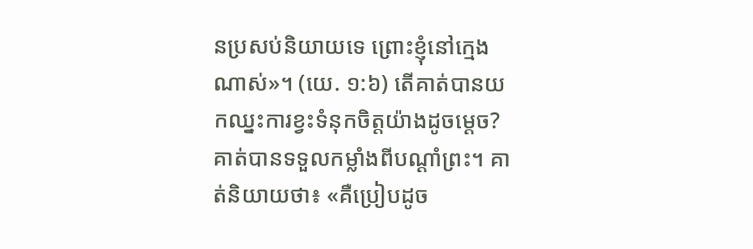នប្រសប់និយាយទេ ព្រោះខ្ញុំនៅក្មេងណាស់»។ (យេ. ១:៦) តើគាត់បានយកឈ្នះការខ្វះទំនុកចិត្តយ៉ាងដូចម្ដេច? គាត់បានទទួលកម្លាំងពីបណ្ដាំព្រះ។ គាត់និយាយថា៖ «គឺប្រៀបដូច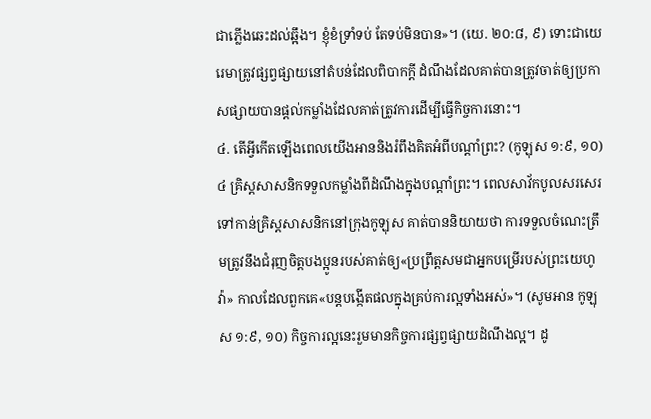ជាភ្លើងឆេះដល់ឆ្អឹង។ ខ្ញុំខំទ្រាំទប់ តែទប់មិនបាន»។ (យេ. ២០:៨, ៩) ទោះជាយេរេមាត្រូវផ្សព្វផ្សាយនៅតំបន់ដែលពិបាកក្ដី ដំណឹងដែលគាត់បានត្រូវចាត់ឲ្យប្រកាសផ្សាយបានផ្ដល់កម្លាំងដែលគាត់ត្រូវការដើម្បីធ្វើកិច្ចការនោះ។
៤. តើអ្វីកើតឡើងពេលយើងអាននិងរំពឹងគិតអំពីបណ្ដាំព្រះ? (កូឡុស ១:៩, ១០)
៤ គ្រិស្តសាសនិកទទួលកម្លាំងពីដំណឹងក្នុងបណ្ដាំព្រះ។ ពេលសាវ័កបូលសរសេរទៅកាន់គ្រិស្តសាសនិកនៅក្រុងកូឡុស គាត់បាននិយាយថា ការទទួលចំណេះត្រឹមត្រូវនឹងជំរុញចិត្តបងប្អូនរបស់គាត់ឲ្យ«ប្រព្រឹត្តសមជាអ្នកបម្រើរបស់ព្រះយេហូវ៉ា» កាលដែលពួកគេ«បន្តបង្កើតផលក្នុងគ្រប់ការល្អទាំងអស់»។ (សូមអាន កូឡុស ១:៩, ១០) កិច្ចការល្អនេះរួមមានកិច្ចការផ្សព្វផ្សាយដំណឹងល្អ។ ដូ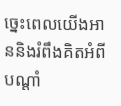ច្នេះពេលយើងអាននិងរំពឹងគិតអំពីបណ្ដាំ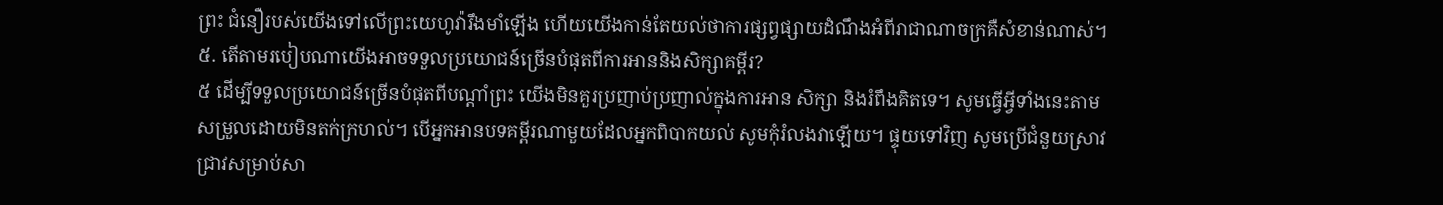ព្រះ ជំនឿរបស់យើងទៅលើព្រះយេហូវ៉ារឹងមាំឡើង ហើយយើងកាន់តែយល់ថាការផ្សព្វផ្សាយដំណឹងអំពីរាជាណាចក្រគឺសំខាន់ណាស់។
៥. តើតាមរបៀបណាយើងអាចទទួលប្រយោជន៍ច្រើនបំផុតពីការអាននិងសិក្សាគម្ពីរ?
៥ ដើម្បីទទួលប្រយោជន៍ច្រើនបំផុតពីបណ្ដាំព្រះ យើងមិនគួរប្រញាប់ប្រញាល់ក្នុងការអាន សិក្សា និងរំពឹងគិតទេ។ សូមធ្វើអ្វីទាំងនេះតាមសម្រួលដោយមិនតក់ក្រហល់។ បើអ្នកអានបទគម្ពីរណាមួយដែលអ្នកពិបាកយល់ សូមកុំរំលងវាឡើយ។ ផ្ទុយទៅវិញ សូមប្រើជំនួយស្រាវជ្រាវសម្រាប់សា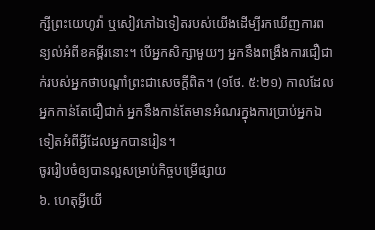ក្សីព្រះយេហូវ៉ា ឬសៀវភៅឯទៀតរបស់យើងដើម្បីរកឃើញការពន្យល់អំពីខគម្ពីរនោះ។ បើអ្នកសិក្សាមួយៗ អ្នកនឹងពង្រឹងការជឿជាក់របស់អ្នកថាបណ្ដាំព្រះជាសេចក្ដីពិត។ (១ថែ. ៥:២១) កាលដែលអ្នកកាន់តែជឿជាក់ អ្នកនឹងកាន់តែមានអំណរក្នុងការប្រាប់អ្នកឯទៀតអំពីអ្វីដែលអ្នកបានរៀន។
ចូររៀបចំឲ្យបានល្អសម្រាប់កិច្ចបម្រើផ្សាយ
៦. ហេតុអ្វីយើ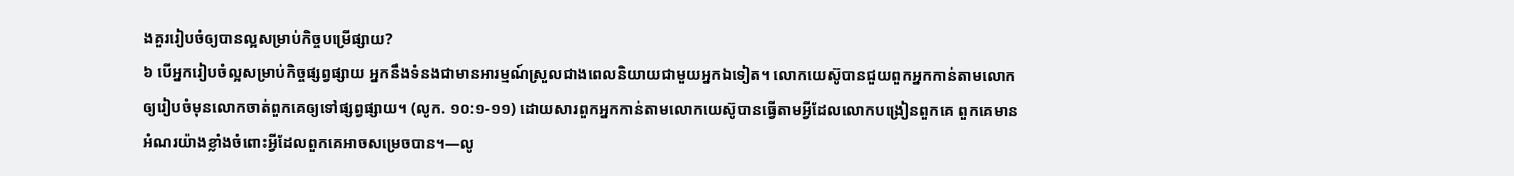ងគួររៀបចំឲ្យបានល្អសម្រាប់កិច្ចបម្រើផ្សាយ?
៦ បើអ្នករៀបចំល្អសម្រាប់កិច្ចផ្សព្វផ្សាយ អ្នកនឹងទំនងជាមានអារម្មណ៍ស្រួលជាងពេលនិយាយជាមួយអ្នកឯទៀត។ លោកយេស៊ូបានជួយពួកអ្នកកាន់តាមលោកឲ្យរៀបចំមុនលោកចាត់ពួកគេឲ្យទៅផ្សព្វផ្សាយ។ (លូក. ១០:១-១១) ដោយសារពួកអ្នកកាន់តាមលោកយេស៊ូបានធ្វើតាមអ្វីដែលលោកបង្រៀនពួកគេ ពួកគេមានអំណរយ៉ាងខ្លាំងចំពោះអ្វីដែលពួកគេអាចសម្រេចបាន។—លូ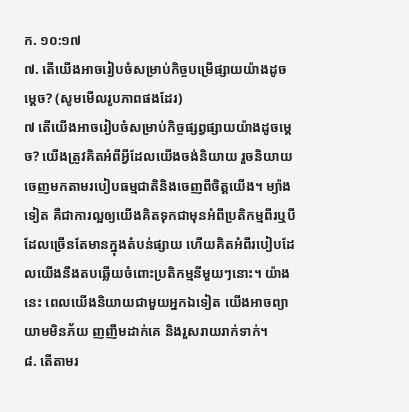ក. ១០:១៧
៧. តើយើងអាចរៀបចំសម្រាប់កិច្ចបម្រើផ្សាយយ៉ាងដូចម្ដេច? (សូមមើលរូបភាពផងដែរ)
៧ តើយើងអាចរៀបចំសម្រាប់កិច្ចផ្សព្វផ្សាយយ៉ាងដូចម្ដេច? យើងត្រូវគិតអំពីអ្វីដែលយើងចង់និយាយ រួចនិយាយចេញមកតាមរបៀបធម្មជាតិនិងចេញពីចិត្តយើង។ ម្យ៉ាងទៀត គឺជាការល្អឲ្យយើងគិតទុកជាមុនអំពីប្រតិកម្មពីរឬបីដែលច្រើនតែមានក្នុងតំបន់ផ្សាយ ហើយគិតអំពីរបៀបដែលយើងនឹងតបឆ្លើយចំពោះប្រតិកម្មនីមួយៗនោះ។ យ៉ាងនេះ ពេលយើងនិយាយជាមួយអ្នកឯទៀត យើងអាចព្យាយាមមិនភ័យ ញញឹមដាក់គេ និងរួសរាយរាក់ទាក់។
៨. តើតាមរ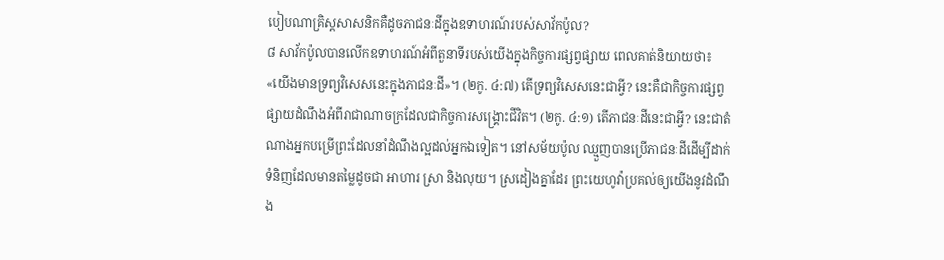បៀបណាគ្រិស្តសាសនិកគឺដូចភាជនៈដីក្នុងឧទាហរណ៍របស់សាវ័កប៉ូល?
៨ សាវ័កប៉ូលបានលើកឧទាហរណ៍អំពីតួនាទីរបស់យើងក្នុងកិច្ចការផ្សព្វផ្សាយ ពេលគាត់និយាយថា៖ «យើងមានទ្រព្យវិសេសនេះក្នុងភាជនៈដី»។ (២កូ. ៤:៧) តើទ្រព្យវិសេសនេះជាអ្វី? នេះគឺជាកិច្ចការផ្សព្វផ្សាយដំណឹងអំពីរាជាណាចក្រដែលជាកិច្ចការសង្គ្រោះជីវិត។ (២កូ. ៤:១) តើភាជនៈដីនេះជាអ្វី? នេះជាតំណាងអ្នកបម្រើព្រះដែលនាំដំណឹងល្អដល់អ្នកឯទៀត។ នៅសម័យប៉ូល ឈ្មួញបានប្រើភាជនៈដីដើម្បីដាក់ទំនិញដែលមានតម្លៃដូចជា អាហារ ស្រា និងលុយ។ ស្រដៀងគ្នាដែរ ព្រះយេហូវ៉ាប្រគល់ឲ្យយើងនូវដំណឹង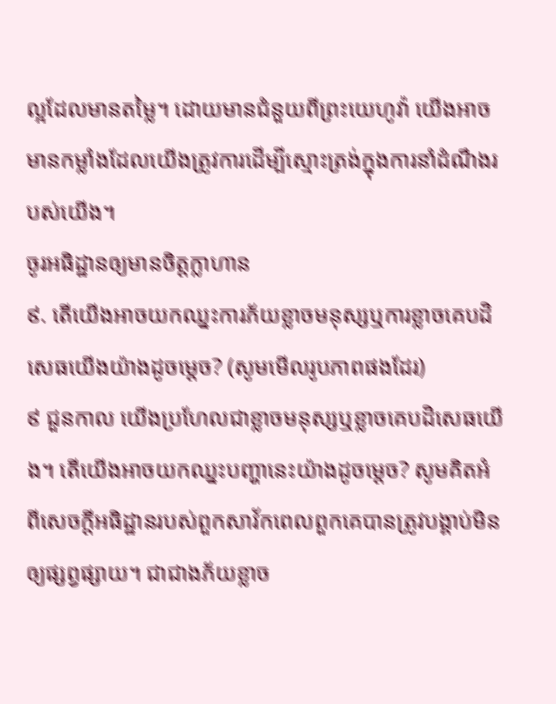ល្អដែលមានតម្លៃ។ ដោយមានជំនួយពីព្រះយេហូវ៉ា យើងអាចមានកម្លាំងដែលយើងត្រូវការដើម្បីស្មោះត្រង់ក្នុងការនាំដំណឹងរបស់យើង។
ចូរអធិដ្ឋានឲ្យមានចិត្តក្លាហាន
៩. តើយើងអាចយកឈ្នះការភ័យខ្លាចមនុស្សឬការខ្លាចគេបដិសេធយើងយ៉ាងដូចម្ដេច? (សូមមើលរូបភាពផងដែរ)
៩ ជួនកាល យើងប្រហែលជាខ្លាចមនុស្សឬខ្លាចគេបដិសេធយើង។ តើយើងអាចយកឈ្នះបញ្ហានេះយ៉ាងដូចម្ដេច? សូមគិតអំពីសេចក្ដីអធិដ្ឋានរបស់ពួកសាវ័កពេលពួកគេបានត្រូវបង្គាប់មិនឲ្យផ្សព្វផ្សាយ។ ជាជាងភ័យខ្លាច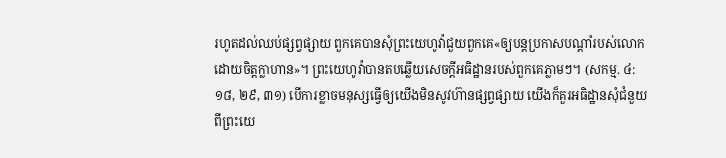រហូតដល់ឈប់ផ្សព្វផ្សាយ ពួកគេបានសុំព្រះយេហូវ៉ាជួយពួកគេ«ឲ្យបន្តប្រកាសបណ្ដាំរបស់លោកដោយចិត្តក្លាហាន»។ ព្រះយេហូវ៉ាបានតបឆ្លើយសេចក្ដីអធិដ្ឋានរបស់ពួកគេភ្លាមៗ។ (សកម្ម. ៤:១៨, ២៩, ៣១) បើការខ្លាចមនុស្សធ្វើឲ្យយើងមិនសូវហ៊ានផ្សព្វផ្សាយ យើងក៏គួរអធិដ្ឋានសុំជំនួយពីព្រះយេ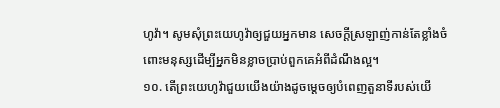ហូវ៉ា។ សូមសុំព្រះយេហូវ៉ាឲ្យជួយអ្នកមាន សេចក្ដីស្រឡាញ់កាន់តែខ្លាំងចំពោះមនុស្សដើម្បីអ្នកមិនខ្លាចប្រាប់ពួកគេអំពីដំណឹងល្អ។
១០. តើព្រះយេហូវ៉ាជួយយើងយ៉ាងដូចម្ដេចឲ្យបំពេញតួនាទីរបស់យើ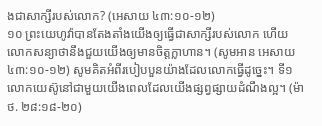ងជាសាក្សីរបស់លោក? (អេសាយ ៤៣:១០-១២)
១០ ព្រះយេហូវ៉ាបានតែងតាំងយើងឲ្យធ្វើជាសាក្សីរបស់លោក ហើយលោកសន្យាថានឹងជួយយើងឲ្យមានចិត្តក្លាហាន។ (សូមអាន អេសាយ ៤៣:១០-១២) សូមគិតអំពីរបៀបបួនយ៉ាងដែលលោកធ្វើដូច្នេះ។ ទី១ លោកយេស៊ូនៅជាមួយយើងពេលដែលយើងផ្សព្វផ្សាយដំណឹងល្អ។ (ម៉ាថ. ២៨:១៨-២០)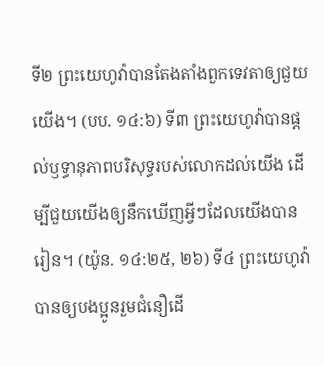ទី២ ព្រះយេហូវ៉ាបានតែងតាំងពួកទេវតាឲ្យជួយយើង។ (បប. ១៤:៦) ទី៣ ព្រះយេហូវ៉ាបានផ្ដល់ឫទ្ធានុភាពបរិសុទ្ធរបស់លោកដល់យើង ដើម្បីជួយយើងឲ្យនឹកឃើញអ្វីៗដែលយើងបានរៀន។ (យ៉ូន. ១៤:២៥, ២៦) ទី៤ ព្រះយេហូវ៉ាបានឲ្យបងប្អូនរួមជំនឿដើ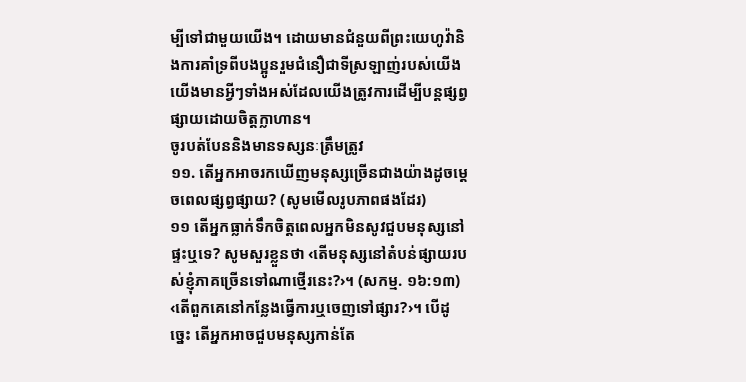ម្បីទៅជាមួយយើង។ ដោយមានជំនួយពីព្រះយេហូវ៉ានិងការគាំទ្រពីបងប្អូនរួមជំនឿជាទីស្រឡាញ់របស់យើង យើងមានអ្វីៗទាំងអស់ដែលយើងត្រូវការដើម្បីបន្តផ្សព្វផ្សាយដោយចិត្តក្លាហាន។
ចូរបត់បែននិងមានទស្សនៈត្រឹមត្រូវ
១១. តើអ្នកអាចរកឃើញមនុស្សច្រើនជាងយ៉ាងដូចម្ដេចពេលផ្សព្វផ្សាយ? (សូមមើលរូបភាពផងដែរ)
១១ តើអ្នកធ្លាក់ទឹកចិត្តពេលអ្នកមិនសូវជួបមនុស្សនៅផ្ទះឬទេ? សូមសួរខ្លួនថា ‹តើមនុស្សនៅតំបន់ផ្សាយរបស់ខ្ញុំភាគច្រើនទៅណាថ្មើរនេះ?›។ (សកម្ម. ១៦:១៣) ‹តើពួកគេនៅកន្លែងធ្វើការឬចេញទៅផ្សារ?›។ បើដូច្នេះ តើអ្នកអាចជួបមនុស្សកាន់តែ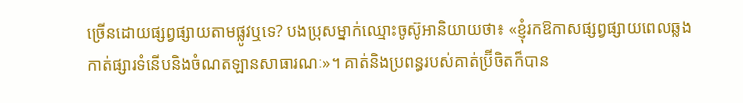ច្រើនដោយផ្សព្វផ្សាយតាមផ្លូវឬទេ? បងប្រុសម្នាក់ឈ្មោះចូស៊ូអានិយាយថា៖ «ខ្ញុំរកឱកាសផ្សព្វផ្សាយពេលឆ្លងកាត់ផ្សារទំនើបនិងចំណតឡានសាធារណៈ»។ គាត់និងប្រពន្ធរបស់គាត់ប៊្រីចិតក៏បាន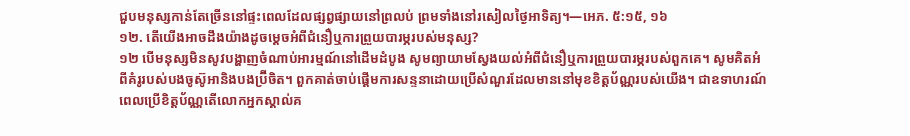ជួបមនុស្សកាន់តែច្រើននៅផ្ទះពេលដែលផ្សព្វផ្សាយនៅព្រលប់ ព្រមទាំងនៅរសៀលថ្ងៃអាទិត្យ។—អេភ. ៥:១៥, ១៦
១២. តើយើងអាចដឹងយ៉ាងដូចម្ដេចអំពីជំនឿឬការព្រួយបារម្ភរបស់មនុស្ស?
១២ បើមនុស្សមិនសូវបង្ហាញចំណាប់អារម្មណ៍នៅដើមដំបូង សូមព្យាយាមស្វែងយល់អំពីជំនឿឬការព្រួយបារម្ភរបស់ពួកគេ។ សូមគិតអំពីគំរូរបស់បងចូស៊ូអានិងបងប៊្រីចិត។ ពួកគាត់ចាប់ផ្ដើមការសន្ទនាដោយប្រើសំណួរដែលមាននៅមុខខិត្តប័ណ្ណរបស់យើង។ ជាឧទាហរណ៍ ពេលប្រើខិត្តប័ណ្ណតើលោកអ្នកស្គាល់គ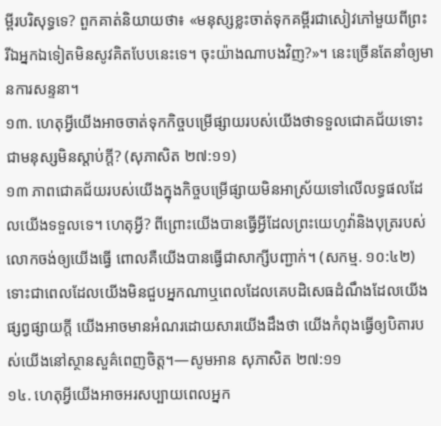ម្ពីរបរិសុទ្ធទេ? ពួកគាត់និយាយថា៖ «មនុស្សខ្លះចាត់ទុកគម្ពីរជាសៀវភៅមួយពីព្រះ រីឯអ្នកឯទៀតមិនសូវគិតបែបនេះទេ។ ចុះយ៉ាងណាបងវិញ?»។ នេះច្រើនតែនាំឲ្យមានការសន្ទនា។
១៣. ហេតុអ្វីយើងអាចចាត់ទុកកិច្ចបម្រើផ្សាយរបស់យើងថាទទួលជោគជ័យទោះជាមនុស្សមិនស្ដាប់ក្ដី? (សុភាសិត ២៧:១១)
១៣ ភាពជោគជ័យរបស់យើងក្នុងកិច្ចបម្រើផ្សាយមិនអាស្រ័យទៅលើលទ្ធផលដែលយើងទទួលទេ។ ហេតុអ្វី? ពីព្រោះយើងបានធ្វើអ្វីដែលព្រះយេហូវ៉ានិងបុត្ររបស់លោកចង់ឲ្យយើងធ្វើ ពោលគឺយើងបានធ្វើជាសាក្សីបញ្ជាក់។ (សកម្ម. ១០:៤២) ទោះជាពេលដែលយើងមិនជួបអ្នកណាឬពេលដែលគេបដិសេធដំណឹងដែលយើងផ្សព្វផ្សាយក្ដី យើងអាចមានអំណរដោយសារយើងដឹងថា យើងកំពុងធ្វើឲ្យបិតារបស់យើងនៅស្ថានសួគ៌ពេញចិត្ត។—សូមអាន សុភាសិត ២៧:១១
១៤. ហេតុអ្វីយើងអាចអរសប្បាយពេលអ្នក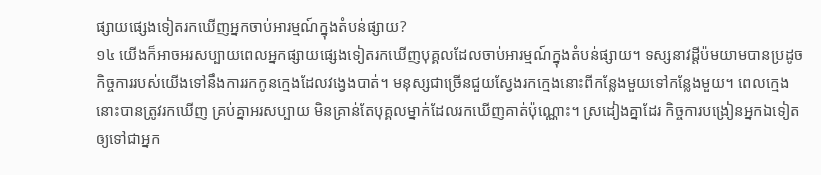ផ្សាយផ្សេងទៀតរកឃើញអ្នកចាប់អារម្មណ៍ក្នុងតំបន់ផ្សាយ?
១៤ យើងក៏អាចអរសប្បាយពេលអ្នកផ្សាយផ្សេងទៀតរកឃើញបុគ្គលដែលចាប់អារម្មណ៍ក្នុងតំបន់ផ្សាយ។ ទស្សនាវដ្ដីប៉មយាមបានប្រដូចកិច្ចការរបស់យើងទៅនឹងការរកកូនក្មេងដែលវង្វេងបាត់។ មនុស្សជាច្រើនជួយស្វែងរកក្មេងនោះពីកន្លែងមួយទៅកន្លែងមួយ។ ពេលក្មេងនោះបានត្រូវរកឃើញ គ្រប់គ្នាអរសប្បាយ មិនគ្រាន់តែបុគ្គលម្នាក់ដែលរកឃើញគាត់ប៉ុណ្ណោះ។ ស្រដៀងគ្នាដែរ កិច្ចការបង្រៀនអ្នកឯទៀតឲ្យទៅជាអ្នក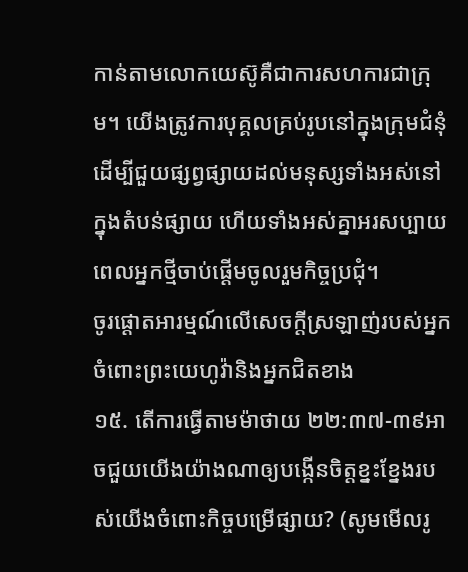កាន់តាមលោកយេស៊ូគឺជាការសហការជាក្រុម។ យើងត្រូវការបុគ្គលគ្រប់រូបនៅក្នុងក្រុមជំនុំដើម្បីជួយផ្សព្វផ្សាយដល់មនុស្សទាំងអស់នៅក្នុងតំបន់ផ្សាយ ហើយទាំងអស់គ្នាអរសប្បាយពេលអ្នកថ្មីចាប់ផ្ដើមចូលរួមកិច្ចប្រជុំ។
ចូរផ្ដោតអារម្មណ៍លើសេចក្ដីស្រឡាញ់របស់អ្នកចំពោះព្រះយេហូវ៉ានិងអ្នកជិតខាង
១៥. តើការធ្វើតាមម៉ាថាយ ២២:៣៧-៣៩អាចជួយយើងយ៉ាងណាឲ្យបង្កើនចិត្តខ្នះខ្នែងរបស់យើងចំពោះកិច្ចបម្រើផ្សាយ? (សូមមើលរូ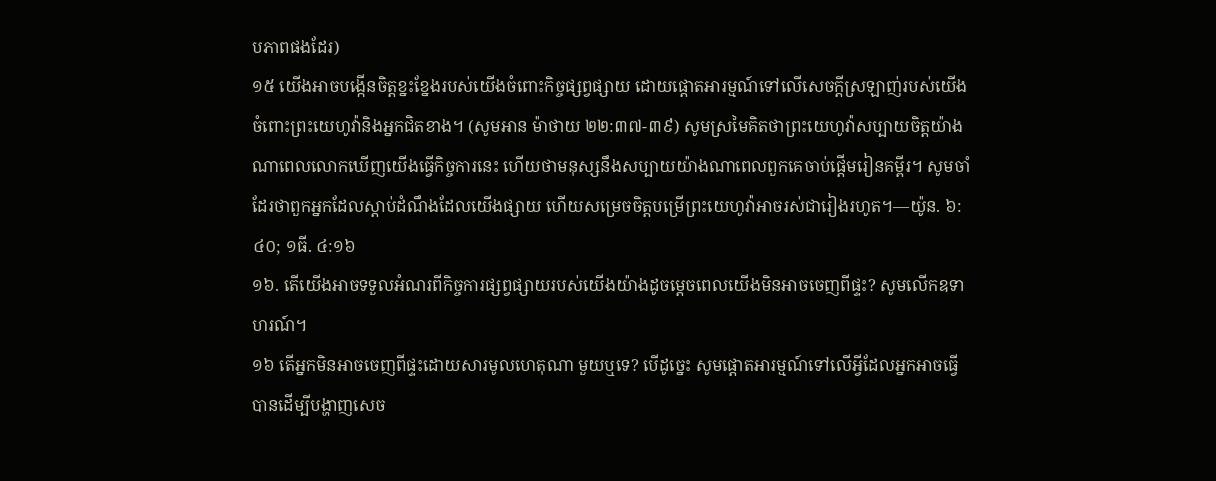បភាពផងដែរ)
១៥ យើងអាចបង្កើនចិត្តខ្នះខ្នែងរបស់យើងចំពោះកិច្ចផ្សព្វផ្សាយ ដោយផ្ដោតអារម្មណ៍ទៅលើសេចក្ដីស្រឡាញ់របស់យើងចំពោះព្រះយេហូវ៉ានិងអ្នកជិតខាង។ (សូមអាន ម៉ាថាយ ២២:៣៧-៣៩) សូមស្រមៃគិតថាព្រះយេហូវ៉ាសប្បាយចិត្តយ៉ាងណាពេលលោកឃើញយើងធ្វើកិច្ចការនេះ ហើយថាមនុស្សនឹងសប្បាយយ៉ាងណាពេលពួកគេចាប់ផ្ដើមរៀនគម្ពីរ។ សូមចាំដែរថាពួកអ្នកដែលស្ដាប់ដំណឹងដែលយើងផ្សាយ ហើយសម្រេចចិត្តបម្រើព្រះយេហូវ៉ាអាចរស់ជារៀងរហូត។—យ៉ូន. ៦:៤០; ១ធី. ៤:១៦
១៦. តើយើងអាចទទួលអំណរពីកិច្ចការផ្សព្វផ្សាយរបស់យើងយ៉ាងដូចម្ដេចពេលយើងមិនអាចចេញពីផ្ទះ? សូមលើកឧទាហរណ៍។
១៦ តើអ្នកមិនអាចចេញពីផ្ទះដោយសារមូលហេតុណា មួយឬទេ? បើដូច្នេះ សូមផ្ដោតអារម្មណ៍ទៅលើអ្វីដែលអ្នកអាចធ្វើបានដើម្បីបង្ហាញសេច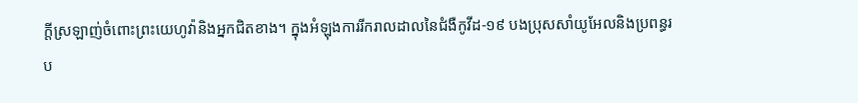ក្ដីស្រឡាញ់ចំពោះព្រះយេហូវ៉ានិងអ្នកជិតខាង។ ក្នុងអំឡុងការរីករាលដាលនៃជំងឺកូវីដ-១៩ បងប្រុសសាំយូអែលនិងប្រពន្ធរប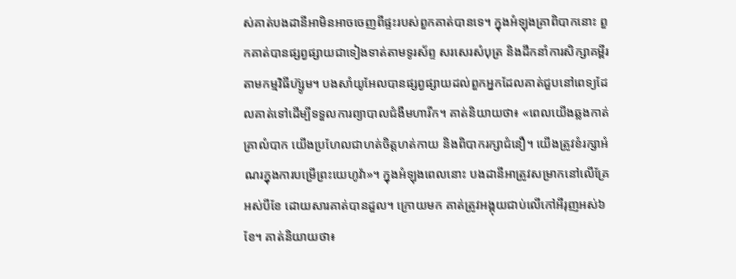ស់គាត់បងដានីអាមិនអាចចេញពីផ្ទះរបស់ពួកគាត់បានទេ។ ក្នុងអំឡុងគ្រាពិបាកនោះ ពួកគាត់បានផ្សព្វផ្សាយជាទៀងទាត់តាមទូរស័ព្ទ សរសេរសំបុត្រ និងដឹកនាំការសិក្សាគម្ពីរតាមកម្មវិធីហ៊្សូម។ បងសាំយូអែលបានផ្សព្វផ្សាយដល់ពួកអ្នកដែលគាត់ជួបនៅពេទ្យដែលគាត់ទៅដើម្បីទទួលការព្យាបាលជំងឺមហារីក។ គាត់និយាយថា៖ «ពេលយើងឆ្លងកាត់គ្រាលំបាក យើងប្រហែលជាហត់ចិត្តហត់កាយ និងពិបាករក្សាជំនឿ។ យើងត្រូវខំរក្សាអំណរក្នុងការបម្រើព្រះយេហូវ៉ា»។ ក្នុងអំឡុងពេលនោះ បងដានីអាត្រូវសម្រាកនៅលើគ្រែអស់បីខែ ដោយសារគាត់បានដួល។ ក្រោយមក គាត់ត្រូវអង្គុយជាប់លើកៅអីរុញអស់៦ខែ។ គាត់និយាយថា៖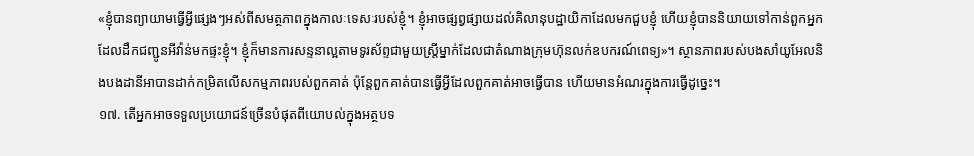«ខ្ញុំបានព្យាយាមធ្វើអ្វីផ្សេងៗអស់ពីសមត្ថភាពក្នុងកាលៈទេសៈរបស់ខ្ញុំ។ ខ្ញុំអាចផ្សព្វផ្សាយដល់គិលានុបដ្ឋាយិកាដែលមកជួបខ្ញុំ ហើយខ្ញុំបាននិយាយទៅកាន់ពួកអ្នកដែលដឹកជញ្ជូនអីវ៉ាន់មកផ្ទះខ្ញុំ។ ខ្ញុំក៏មានការសន្ទនាល្អតាមទូរស័ព្ទជាមួយស្ត្រីម្នាក់ដែលជាតំណាងក្រុមហ៊ុនលក់ឧបករណ៍ពេទ្យ»។ ស្ថានភាពរបស់បងសាំយូអែលនិងបងដានីអាបានដាក់កម្រិតលើសកម្មភាពរបស់ពួកគាត់ ប៉ុន្តែពួកគាត់បានធ្វើអ្វីដែលពួកគាត់អាចធ្វើបាន ហើយមានអំណរក្នុងការធ្វើដូច្នេះ។
១៧. តើអ្នកអាចទទួលប្រយោជន៍ច្រើនបំផុតពីយោបល់ក្នុងអត្ថបទ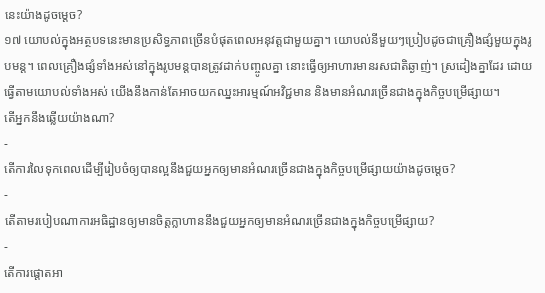នេះយ៉ាងដូចម្ដេច?
១៧ យោបល់ក្នុងអត្ថបទនេះមានប្រសិទ្ធភាពច្រើនបំផុតពេលអនុវត្តជាមួយគ្នា។ យោបល់នីមួយៗប្រៀបដូចជាគ្រឿងផ្សំមួយក្នុងរូបមន្ត។ ពេលគ្រឿងផ្សំទាំងអស់នៅក្នុងរូបមន្តបានត្រូវដាក់បញ្ចូលគ្នា នោះធ្វើឲ្យអាហារមានរសជាតិឆ្ងាញ់។ ស្រដៀងគ្នាដែរ ដោយធ្វើតាមយោបល់ទាំងអស់ យើងនឹងកាន់តែអាចយកឈ្នះអារម្មណ៍អវិជ្ជមាន និងមានអំណរច្រើនជាងក្នុងកិច្ចបម្រើផ្សាយ។
តើអ្នកនឹងឆ្លើយយ៉ាងណា?
-
តើការលៃទុកពេលដើម្បីរៀបចំឲ្យបានល្អនឹងជួយអ្នកឲ្យមានអំណរច្រើនជាងក្នុងកិច្ចបម្រើផ្សាយយ៉ាងដូចម្ដេច?
-
តើតាមរបៀបណាការអធិដ្ឋានឲ្យមានចិត្តក្លាហាននឹងជួយអ្នកឲ្យមានអំណរច្រើនជាងក្នុងកិច្ចបម្រើផ្សាយ?
-
តើការផ្ដោតអា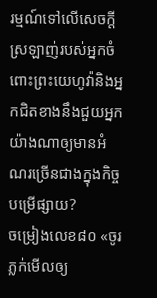រម្មណ៍ទៅលើសេចក្ដីស្រឡាញ់របស់អ្នកចំពោះព្រះយេហូវ៉ានិងអ្នកជិតខាងនឹងជួយអ្នកយ៉ាងណាឲ្យមានអំណរច្រើនជាងក្នុងកិច្ចបម្រើផ្សាយ?
ចម្រៀងលេខ៨០ «ចូរភ្លក់មើលឲ្យ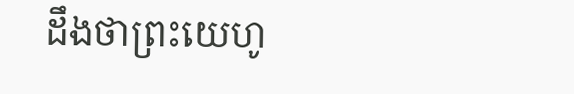ដឹងថាព្រះយេហូ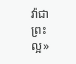វ៉ាជាព្រះល្អ»